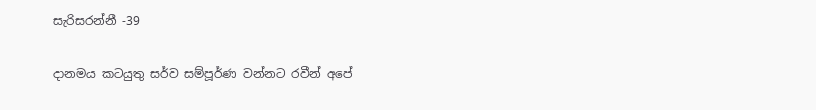සැරිසරන්නී -39

දානමය කටයුතු සර්ව සම්පූර්ණ වන්නට රවීන් අපේ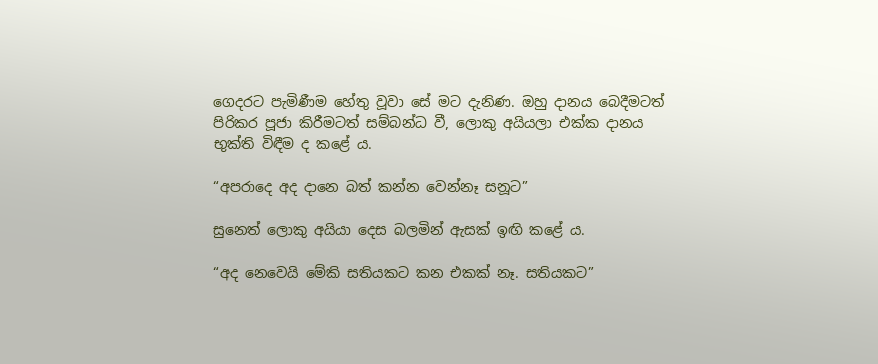ගෙදරට පැමිණීම හේතු වූවා සේ මට දැනිණ. ඔහු දානය බෙදීමටත් පිරිකර පූජා කිරීමටත් සම්බන්ධ වී, ලොකු අයියලා එක්ක දානය භුක්ති විඳීම ද කළේ ය.

“අපරාදෙ අද දානෙ බත් කන්න වෙන්නෑ සනූට”

සුනෙත් ලොකු අයියා දෙස බලමින් ඇසක් ඉඟි කළේ ය.

“අද නෙවෙයි මේකි සතියකට කන එකක් නෑ. සතියකට”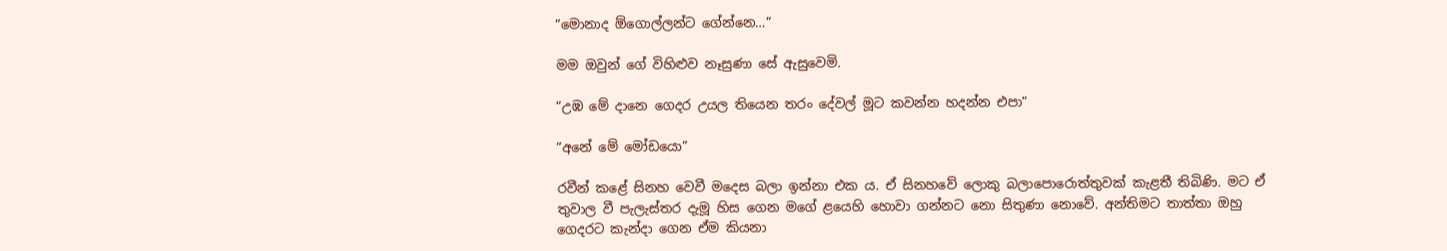“මොනාද ඕගොල්ලන්ට ගේන්නෙ…”

මම ඔවුන් ගේ විහිළුව නෑසුණා සේ ඇසුවෙමි.

“උඹ මේ දානෙ ගෙදර උයල තියෙන තරං දේවල් මූට කවන්න හදන්න එපා”

“අනේ මේ මෝඩයො”

රවීන් කළේ සිනහ වෙවී මදෙස බලා ඉන්නා එක ය. ඒ සිනහවේ ලොකු බලාපොරොත්තුවක් කැළතී තිබිණි. මට ඒ තුවාල වී පැලැස්තර දැමූ හිස ගෙන මගේ ළයෙහි හොවා ගන්නට නො සිතුණා නොවේ. අන්තිමට තාත්තා ඔහු ගෙදරට කැන්දා ගෙන ඒම කියනා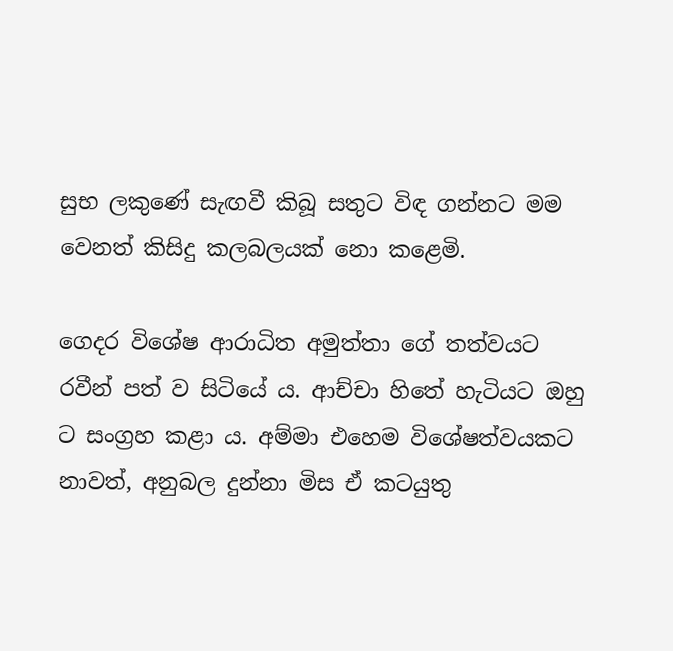සුභ ලකුණේ සැඟවී කිබූ සතුට විඳ ගන්නට මම වෙනත් කිසිදු කලබලයක් නො කළෙමි.

ගෙදර විශේෂ ආරාධිත අමුත්තා ගේ තත්වයට රවීන් පත් ව සිටියේ ය. ආච්චා හිතේ හැටියට ඔහු ට සංග්‍රහ කළා ය. අම්මා එහෙම විශේෂත්වයකට නාවත්, අනුබල දුන්නා මිස ඒ කටයුතු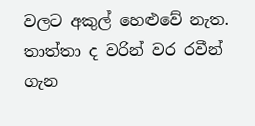වලට අකුල් හෙළුවේ නැත. තාත්තා ද වරින් වර රවීන් ගැන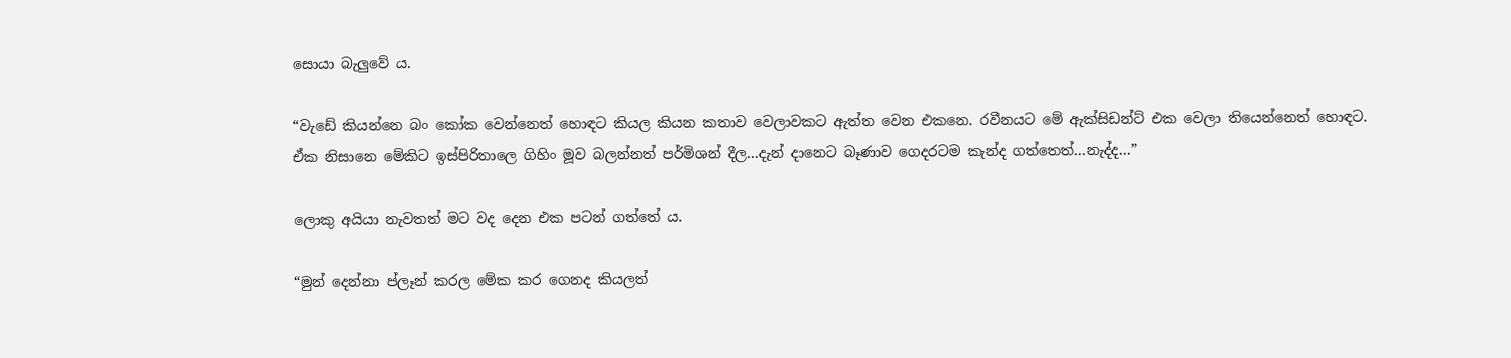සොයා බැලුවේ ය.

“වැඩේ කියන්නෙ බං කෝක වෙන්නෙත් හොඳට කියල කියන කතාව වෙලාවකට ඇත්ත වෙන එකනෙ. රවීනයට මේ ඇක්සිඩන්ට් එක වෙලා තියෙන්නෙත් හොඳට. ඒක නිසානෙ මේකිට ඉස්පිරිතාලෙ ගිහිං මූව බලන්නත් පර්මිශන් දීල…දැන් දානෙට බෑණාව ගෙදරටම කැන්ද ගත්තෙත්…නැද්ද…”

ලොකු අයියා නැවතත් මට වද දෙන එක පටන් ගත්තේ ය.

“මුන් දෙන්නා ප්ලෑන් කරල මේක කර ගෙනද කියලත්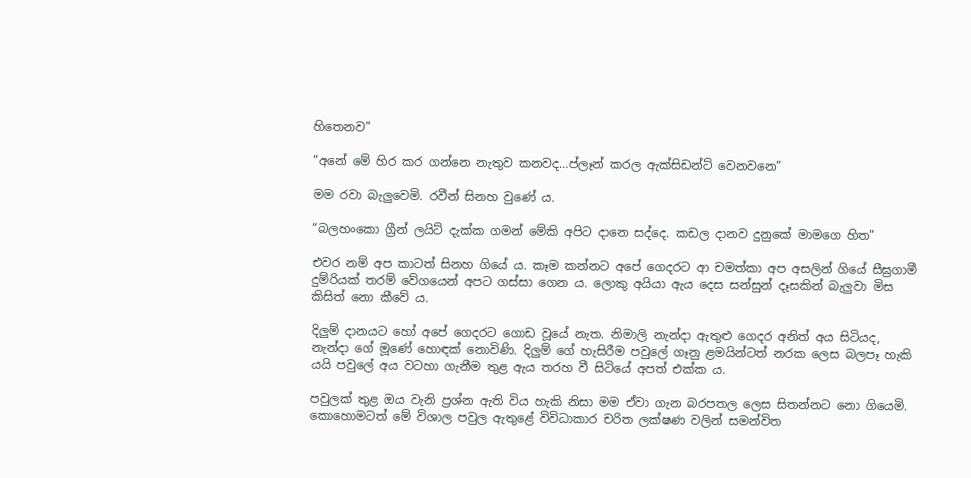හිතෙනව”

“අනේ මේ හිර කර ගන්නෙ නැතුව කනවද…ප්ලෑන් කරල ඇක්සිඩන්ට් වෙනවනෙ”

මම රවා බැලුවෙමි. රවීන් සිනහ වුණේ ය.

“බලහංකො ග්‍රීන් ලයිට් දැක්ක ගමන් මේකි අපිට දානෙ සද්දෙ. කඩල දානව දුනුකේ මාමගෙ හිත”

එවර නම් අප කාටත් සිනහ ගියේ ය. කෑම කන්නට අපේ ගෙදරට ආ චමත්කා අප අසලින් ගියේ සීඝ්‍රගාමී දුම්රියක් තරම් වේගයෙන් අපට ගස්සා ගෙන ය. ලොකු අයියා ඇය දෙස සන්සුන් දෑසකින් බැලුවා මිස කිසිත් නො කීවේ ය.

දිලුම් දානයට හෝ අපේ ගෙදරට ගොඩ වූයේ නැත. නිමාලි නැන්දා ඇතුළු ගෙදර අනිත් අය සිටියද, නැන්දා ගේ මූණේ හොඳක් නොවිණි. දිලුම් ගේ හැසිරීම පවුලේ ගෑනු ළමයින්ටත් නරක ලෙස බලපෑ හැකි යයි පවුලේ අය වටහා ගැනීම තුළ ඇය තරහ වී සිටියේ අපත් එක්ක ය.

පවුලක් තුළ ඔය වැනි ප්‍රශ්න ඇති විය හැකි නිසා මම ඒවා ගැන බරපතල ලෙස සිතන්නට නො ගියෙමි. කොහොමටත් මේ විශාල පවුල ඇතුළේ විවිධාකාර චරිත ලක්ෂණ වලින් සමන්විත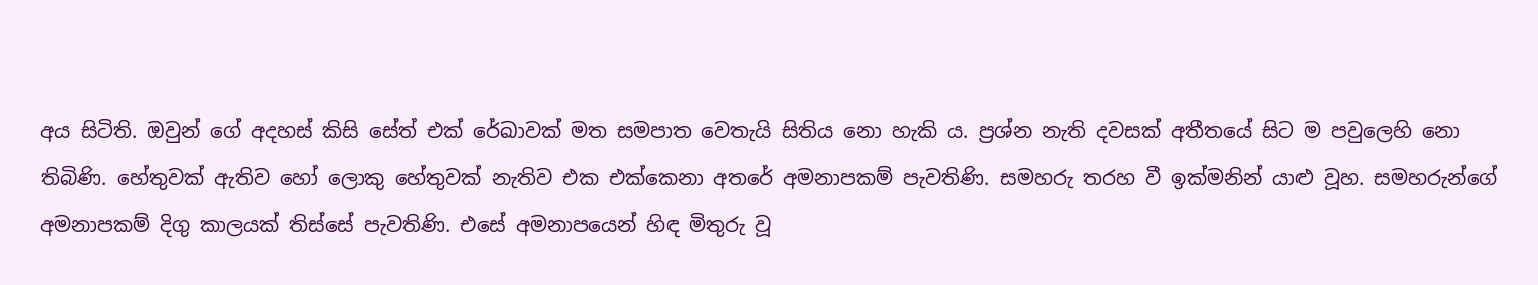අය සිටිති. ඔවුන් ගේ අදහස් කිසි සේත් එක් රේඛාවක් මත සමපාත වෙතැයි සිතිය නො හැකි ය. ප්‍රශ්න නැති දවසක් අතීතයේ සිට ම පවුලෙහි නො තිබිණි. හේතුවක් ඇතිව හෝ ලොකු හේතුවක් නැතිව එක එක්කෙනා අතරේ අමනාපකම් පැවතිණි. සමහරු තරහ වී ඉක්මනින් යාළු වූහ. සමහරුන්ගේ අමනාපකම් දිගු කාලයක් තිස්සේ පැවතිණි. එසේ අමනාපයෙන් හිඳ මිතුරු වූ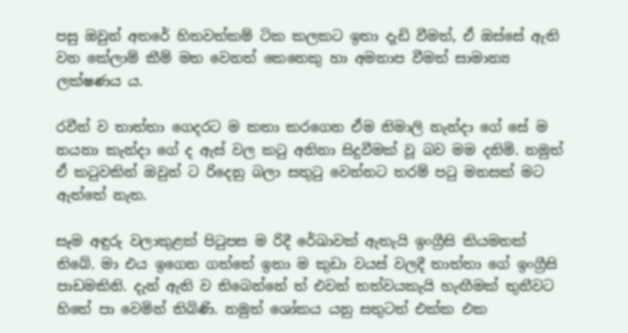පසු ඔවුන් අතරේ හිතවත්කම් ටික කලකට ඉතා දැඩි වීමත්, ඒ ඔස්සේ ඇති වන කේලාම් කීම් මත වෙනත් කෙනෙකු හා අමනාප වීමත් සාමාන්‍ය ලක්ෂණය ය.

රවීන් ව තාත්තා ගෙදරට ම කතා කරගෙන ඒම නිමාලි නැන්දා ගේ සේ ම නයනා කැන්දා ගේ ද ඇස් වල කටු අනිනා සිදුවීමක් වූ බව මම දනිමි. නමුත් ඒ කටුවකින් ඔවුන් ට රිදෙනු බලා සතුටු වෙන්නට තරම් පටු මනසක් මට ඇත්තේ නැත.

සෑම අඳුරු වලාකුළක් පිටුපස ම රිදී රේඛාවක් ඇතැයි ඉංග්‍රීසි කියමනක් තිබේ. මා එය ඉගෙන ගත්තේ ඉතා ම කුඩා වයස් වලදී තාත්තා ගේ ඉංග්‍රීසි පාඩමකිනි. දැන් ඇති ව තිබෙන්නේ ත් එවන් තත්වයකැයි හැඟීමක් තුනීවට හිතේ පා වෙමින් තිබිණි. නමුත් ශෝකය යනු සතුටත් එක්ක එක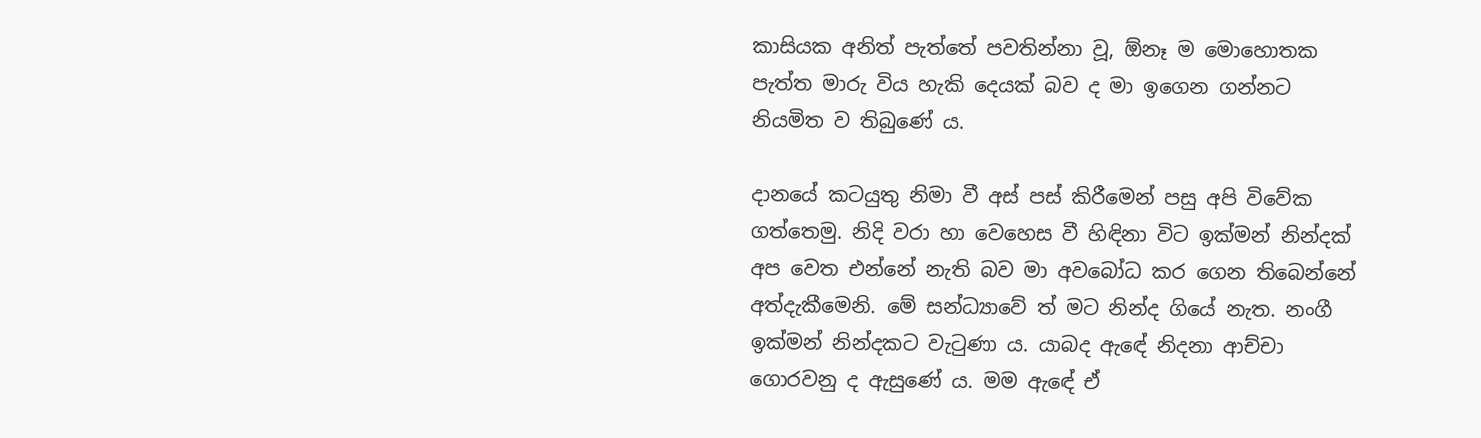කාසියක අනිත් පැත්තේ පවතින්නා වූ, ඕනෑ ම මොහොතක පැත්ත මාරු විය හැකි දෙයක් බව ද මා ඉගෙන ගන්නට නියමිත ව තිබුණේ ය.

දානයේ කටයුතු නිමා වී අස් පස් කිරීමෙන් පසු අපි විවේක ගත්තෙමු. නිදි වරා හා වෙහෙස වී හිඳිනා විට ඉක්මන් නින්දක් අප වෙත එන්නේ නැති බව මා අවබෝධ කර ගෙන තිබෙන්නේ අත්දැකීමෙනි. මේ සන්ධ්‍යාවේ ත් මට නින්ද ගියේ නැත. නංගී ඉක්මන් නින්දකට වැටුණා ය. යාබද ඇඳේ නිදනා ආච්චා ගොරවනු ද ඇසුණේ ය. මම ඇඳේ ඒ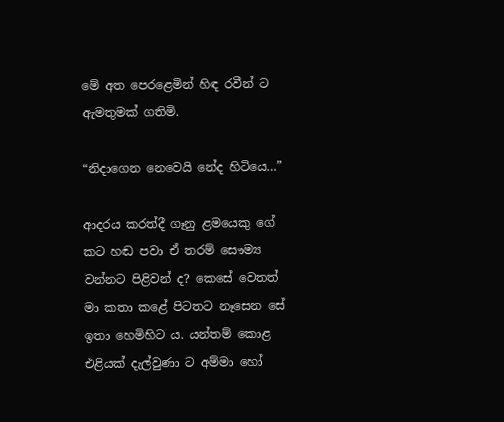මේ අත පෙරළෙමින් හිඳ රවීන් ට ඇමතුමක් ගතිමි.

“නිදාගෙන නෙවෙයි නේද හිටියෙ…”

ආදරය කරත්දී ගෑනු ළමයෙකු ගේ කට හඬ පවා ඒ තරම් සෞම්‍ය වන්නට පිළිවන් ද? කෙසේ වෙතත් මා කතා කළේ පිටතට නෑසෙන සේ ඉතා හෙමිහිට ය. යන්තම් කොළ එළියක් දැල්වුණා ට අම්මා හෝ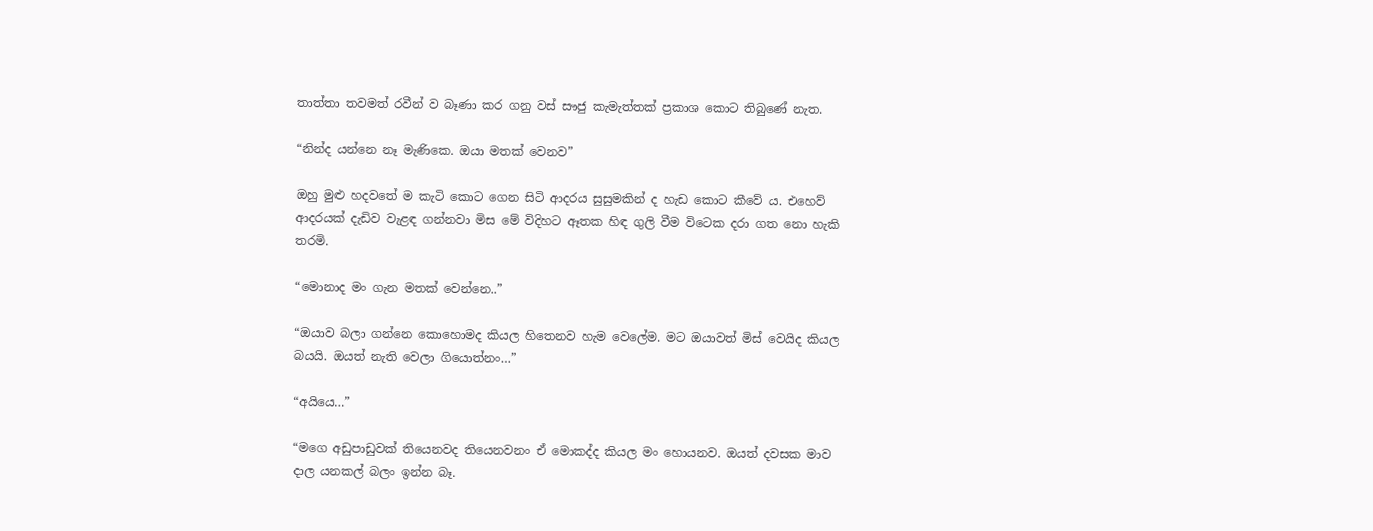තාත්තා තවමත් රවීන් ව බෑණා කර ගනු වස් සෟජු කැමැත්තක් ප්‍රකාශ කොට තිබුණේ නැත.

“නින්ද යන්නෙ නෑ මැණිකෙ. ඔයා මතක් වෙනව”

ඔහු මුළු හදවතේ ම කැටි කොට ගෙන සිටි ආදරය සුසුමකින් ද හැඩ කොට කීවේ ය. එහෙව් ආදරයක් දැඩිව වැළඳ ගන්නවා මිස මේ විදිහට ඈතක හිඳ ගුලි වීම විටෙක දරා ගත නො හැකි  තරමි.

“මොනාද මං ගැන මතක් වෙන්නෙ..”

“ඔයාව බලා ගන්නෙ කොහොමද කියල හිතෙනව හැම වෙලේම. මට ඔයාවත් මිස් වෙයිද කියල බයයි. ඔයත් නැති වෙලා ගියොත්නං…”

“අයියෙ…”

“මගෙ අඩුපාඩුවක් තියෙනවද තියෙනවනං ඒ මොකද්ද කියල මං හොයනව. ඔයත් දවසක මාව දාල යනකල් බලං ඉන්න බෑ.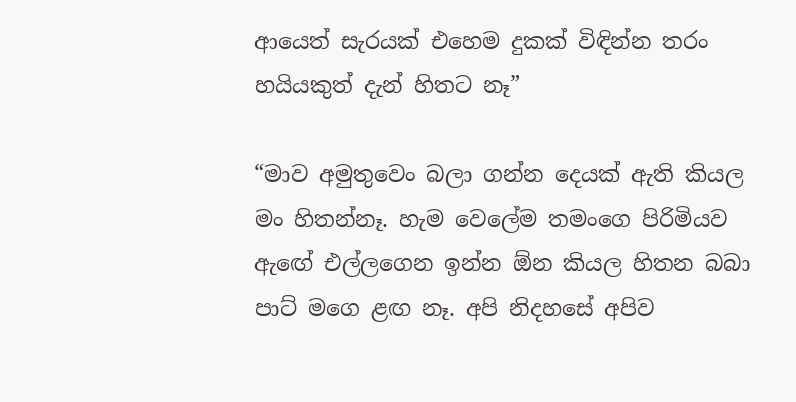ආයෙත් සැරයක් එහෙම දුකක් විඳින්න තරං හයියකුත් දැන් හිතට නෑ”

“මාව අමුතුවෙං බලා ගන්න දෙයක් ඇති කියල මං හිතන්නෑ. හැම වෙලේම තමංගෙ පිරිමියව ඇඟේ එල්ලගෙන ඉන්න ඕන කියල හිතන බබා පාට් මගෙ ළඟ නෑ. අපි නිදහසේ අපිව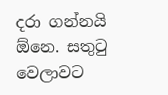දරා ගන්නයි ඕනෙ. සතුටු වෙලාවට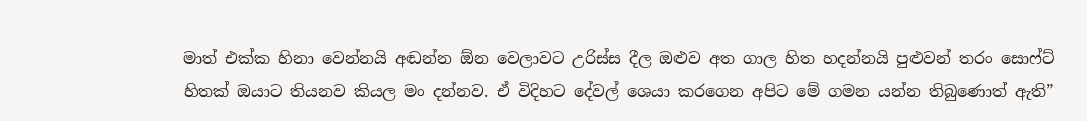මාත් එක්ක හිනා වෙන්නයි අඬන්න ඕන වෙලාවට උරිස්ස දීල ඔළුව අත ගාල හිත හදන්නයි පුළුවන් තරං සොෆ්ට් හිතක් ඔයාට තියනව කියල මං දන්නව. ඒ විදිහට දේවල් ශෙයා කරගෙන අපිට මේ ගමන යන්න තිබුණොත් ඇති”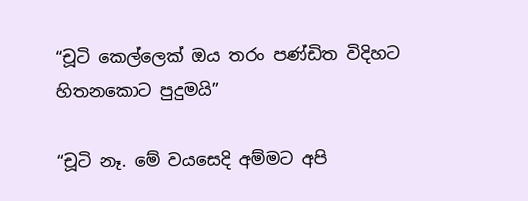“චූටි කෙල්ලෙක් ඔය තරං පණ්ඩිත විදිහට හිතනකොට පුදුමයි”

“චූටි නෑ. මේ වයසෙදි අම්මට අපි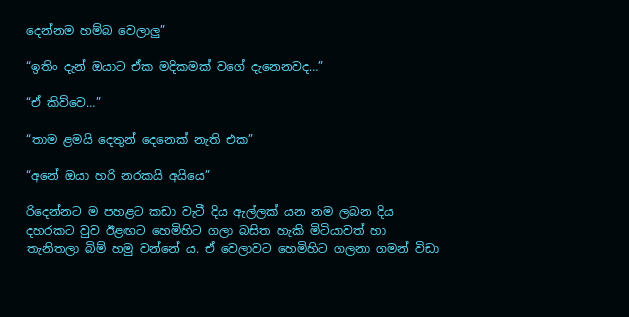දෙන්නම හම්බ වෙලාලු”

“ඉතිං දැන් ඔයාට ඒක මදිකමක් වගේ දැනෙනවද…”

“ඒ කිව්වෙ…”

“තාම ළමයි දෙතුන් දෙනෙක් නැති එක”

“අනේ ඔයා හරි නරකයි අයියෙ”

රිදෙන්නට ම පහළට කඩා වැටී දිය ඇල්ලක් යන නම ලබන දිය දහරකට වුව ඊළඟට හෙමිහිට ගලා බසිත හැකි මිටියාවත් හා තැනිතලා බිම් හමු වන්නේ ය. ඒ වෙලාවට හෙමිහිට ගලනා ගමන් විඩා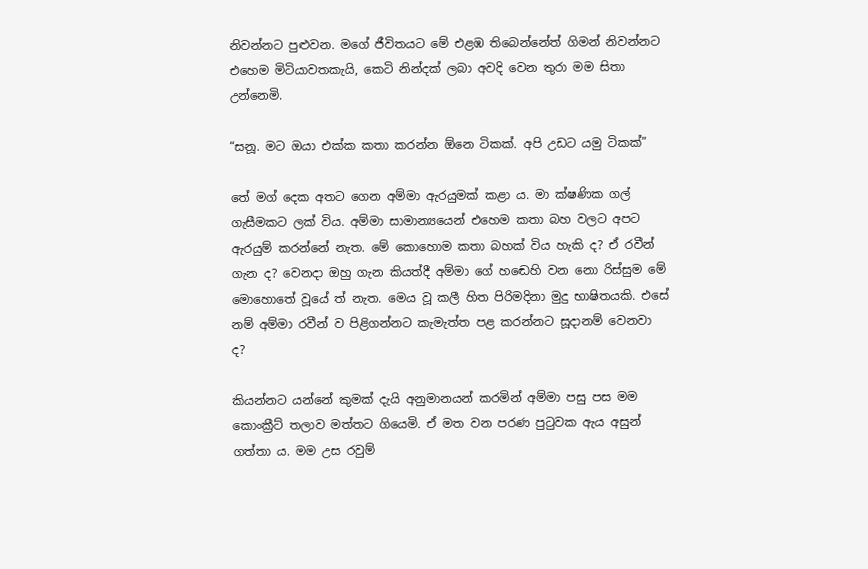නිවන්නට පුළුවන. මගේ ජීවිතයට මේ එළඹ තිබෙන්නේත් ගිමන් නිවන්නට එහෙම මිටියාවතකැයි, කෙටි නින්දක් ලබා අවදි වෙන තුරා මම සිතා උන්නෙමි.

“සනූ. මට ඔයා එක්ක කතා කරන්න ඕනෙ ටිකක්. අපි උඩට යමු ටිකක්”

තේ මග් දෙක අතට ගෙන අම්මා ඇරයුමක් කළා ය. මා ක්ෂණික ගල් ගැසීමකට ලක් විය. අම්මා සාමාන්‍යයෙන් එහෙම කතා බහ වලට අපට ඇරයුම් කරන්නේ නැත. මේ කොහොම කතා බහක් විය හැකි ද? ඒ රවීන් ගැන ද? වෙනදා ඔහු ගැන කියත්දී අම්මා ගේ හඬෙහි වන නො රිස්සුම මේ මොහොතේ වූයේ ත් නැත. මෙය වූ කලී හිත පිරිමදිනා මුදු භාෂිතයකි. එසේ නම් අම්මා රවීන් ව පිළිගන්නට කැමැත්ත පළ කරන්නට සූදානම් වෙනවා ද?

කියන්නට යන්නේ කුමක් දැයි අනුමානයන් කරමින් අම්මා පසු පස මම කොංක්‍රීට් තලාව මත්තට ගියෙමි. ඒ මත වන පරණ පුටුවක ඇය අසුන් ගත්තා ය. මම උස රවුම්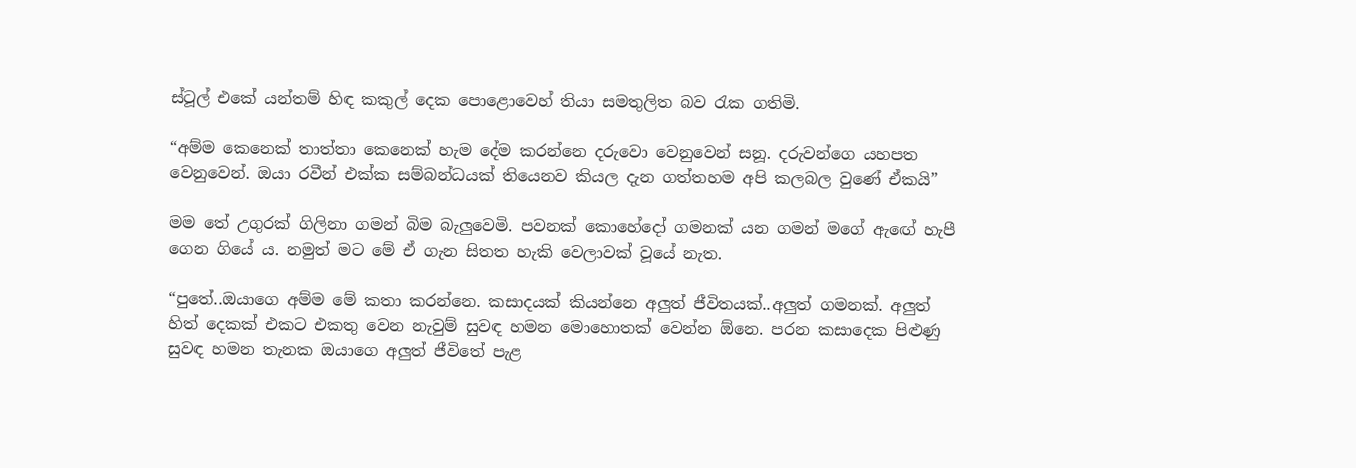ස්ටූල් එකේ යන්තම් හිඳ කකුල් දෙක පොළොවෙහ් තියා සමතුලිත බව රැක ගතිමි.

“අම්ම කෙනෙක් තාත්තා කෙනෙක් හැම දේම කරන්නෙ දරුවො වෙනුවෙන් සනූ. දරුවන්ගෙ යහපත වෙනුවෙන්. ඔයා රවීන් එක්ක සම්බන්ධයක් තියෙනව කියල දැන ගත්තහම අපි කලබල වුණේ ඒකයි”

මම තේ උගුරක් ගිලිනා ගමන් බිම බැලුවෙමි. පවනක් කොහේදෝ ගමනක් යන ගමන් මගේ ඇඟේ හැපී ගෙන ගියේ ය. නමුත් මට මේ ඒ ගැන සිතත හැකි වෙලාවක් වූයේ නැත.

“පුතේ..ඔයාගෙ අම්ම මේ කතා කරන්නෙ. කසාදයක් කියන්නෙ අලුත් ජීවිතයක්..අලුත් ගමනක්. අලුත් හිත් දෙකක් එකට එකතු වෙන නැවුම් සුවඳ හමන මොහොතක් වෙන්න ඕනෙ. පරන කසාදෙක පිළුණු සුවඳ හමන තැනක ඔයාගෙ අලුත් ජීවිතේ පැළ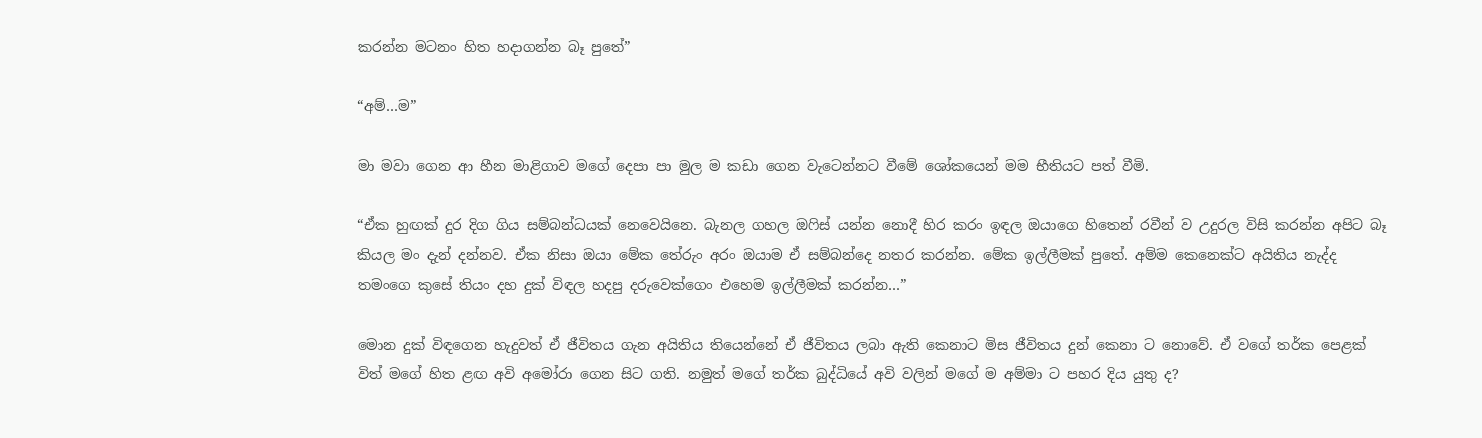කරන්න මටනං හිත හදාගන්න බෑ පුතේ”

“අම්…ම”

මා මවා ගෙන ආ හීන මාළිගාව මගේ දෙපා පා මුල ම කඩා ගෙන වැටෙන්නට වීමේ ශෝකයෙන් මම භීතියට පත් වීමි.

“ඒක හුඟක් දුර දිග ගිය සම්බන්ධයක් නෙවෙයිනෙ. බැනල ගහල ඔෆිස් යන්න නොදී හිර කරං ඉඳල ඔයාගෙ හිතෙන් රවීන් ව උදුරල විසි කරන්න අපිට බෑ කියල මං දැන් දන්නව. ඒක නිසා ඔයා මේක තේරුං අරං ඔයාම ඒ සම්බන්දෙ නතර කරන්න. මේක ඉල්ලීමක් පුතේ. අම්ම කෙනෙක්ට අයිතිය නැද්ද තමංගෙ කුසේ තියං දහ දුක් විඳල හදපු දරුවෙක්ගෙං එහෙම ඉල්ලීමක් කරන්න…”

මොන දුක් විඳගෙන හැදුවත් ඒ ජීවිතය ගැන අයිතිය තියෙන්නේ ඒ ජීවිතය ලබා ඇති කෙනාට මිස ජීවිතය දුන් කෙනා ට නොවේ. ඒ වගේ තර්ක පෙළක් විත් මගේ හිත ළඟ අවි අමෝරා ගෙන සිට ගති. නමුත් මගේ තර්ක බුද්ධියේ අවි වලින් මගේ ම අම්මා ට පහර දිය යුතු ද?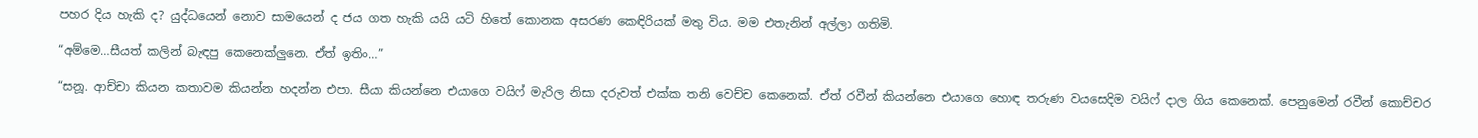පහර දිය හැකි ද? යුද්ධයෙන් නොව සාමයෙන් ද ජය ගත හැකි යයි යටි හිතේ කොනක අසරණ කෙඳිරියක් මතු විය. මම එතැනින් අල්ලා ගතිමි.

“අම්මෙ…සීයත් කලින් බැඳපු කෙනෙක්ලුනෙ. ඒත් ඉතිං…”

“සනූ. ආච්චා කියන කතාවම කියන්න හදන්න එපා. සීයා කියන්නෙ එයාගෙ වයිෆ් මැරිල නිසා දරුවත් එක්ක තනි වෙච්ච කෙනෙක්. ඒත් රවීන් කියන්නෙ එයාගෙ හොඳ තරුණ වයසෙදිම වයිෆ් දාල ගිය කෙනෙක්. පෙනුමෙන් රවීන් කොච්චර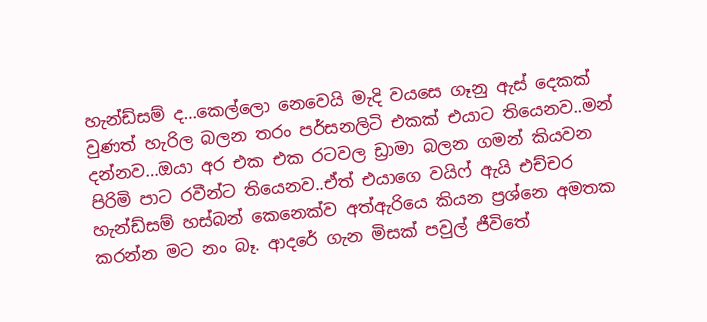හැන්ඩ්සම් ද…කෙල්ලො නෙවෙයි මැදි වයසෙ ගෑනු ඇස් දෙකක් වුණත් හැරිල බලන තරං පර්සනලිටි එකක් එයාට තියෙනව..මන් දන්නව…ඔයා අර එක එක රටවල ඩ්‍රාමා බලන ගමන් කියවන පිරිමි පාට රවීන්ට තියෙනව..ඒත් එයාගෙ වයිෆ් ඇයි එච්චර හැන්ඩ්සම් හස්බන් කෙනෙක්ව අත්ඇරියෙ කියන ප්‍රශ්නෙ අමතක කරන්න මට නං බෑ. ආදරේ ගැන මිසක් පවුල් ජීවිතේ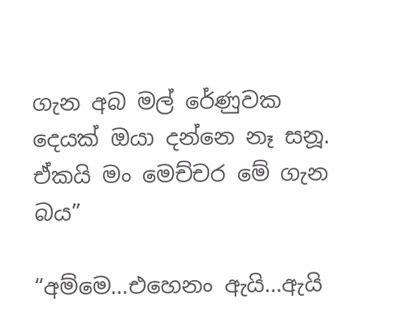ගැන අබ මල් රේණුවක දෙයක් ඔයා දන්නෙ නෑ සනූ. ඒකයි මං මෙච්චර මේ ගැන බය”

“අම්මෙ…එහෙනං ඇයි…ඇයි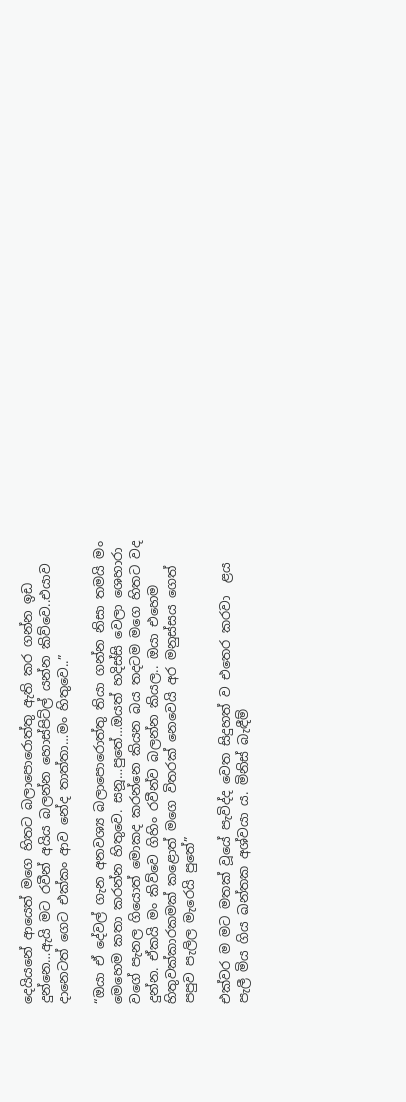දෙයියනේ ආයෙත් මගෙ හිතට බලාපොරොත්තු ඇති කර ගන්න ඉඩ දුන්නෙ…ඇයි මට රවීන් අයිය බලන්න හොස්පිට්ල් යන්න කිව්වෙ..එයාව දානෙටත් ගෙට එක්කං ආව නේද තාත්තා…මං හිතුවෙ..”

“ඔයා ඒ දේවල් ගැන අනවශ්‍ය බලාපොරොත්තු තියා ගන්න නිසා තමයි මං මෙහෙම කතා කරන්න හිතුවෙ. සනූ…පුතේ…ඔයත් හදිස්සි වෙලා ශෙහාරා වගේ පැනල ගියොත් මොකද කරන්නෙ කියන බය තදටම මගෙ හිතට වද දුන්න. ඒකයි මං කිව්වෙ ගිහිං රවීන්ව බලන්න කියල.. ඔයා එහෙම හිතුවක්කාරකමක් කළොත් මගෙ විතරක් නෙවෙයි අර මනුස්සය ගෙත් පපුව පැලිල මැරෙයි පුතේ”

එක්වර ම මට මතක් වූයේ පැවිද්ද වෙත සිදුහත් ව එතෙර කරවා  ළය පැලී මිය ගිය ඛන්තක අශ්වයා ය. මිනිස් බැඳීම්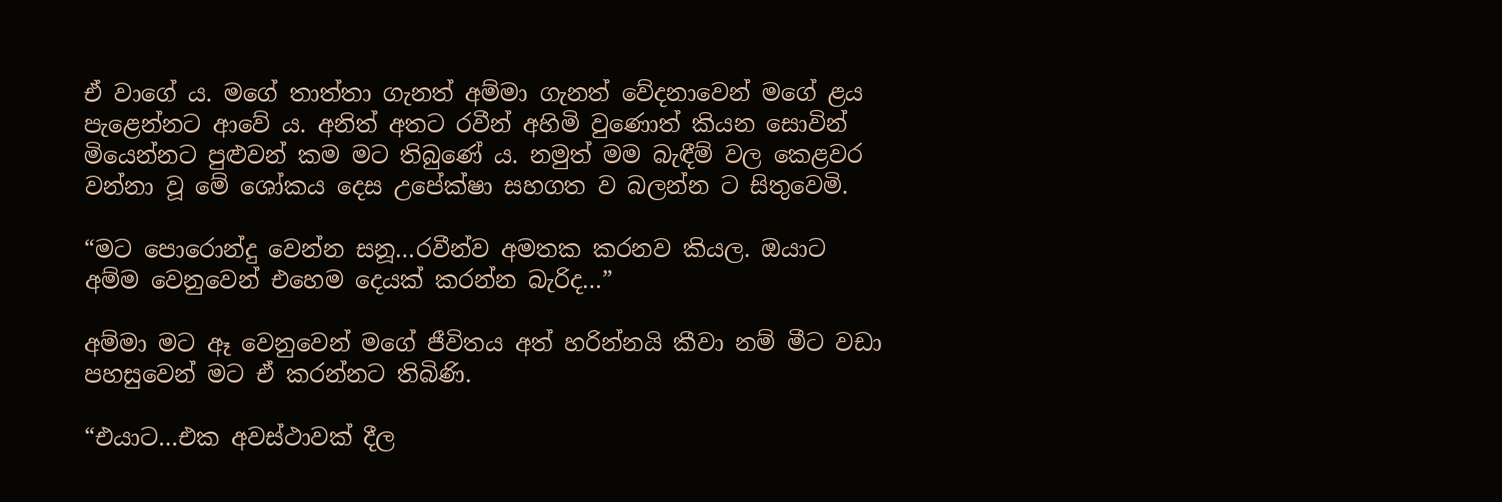ඒ වාගේ ය. මගේ තාත්තා ගැනත් අම්මා ගැනත් වේදනාවෙන් මගේ ළය පැළෙන්නට ආවේ ය. අනිත් අතට රවීන් අහිමි වුණොත් කියන සොවින් මියෙන්නට පුළුවන් කම මට තිබුණේ ය. නමුත් මම බැඳීම් වල කෙළවර වන්නා වූ මේ ශෝකය දෙස උපේක්ෂා සහගත ව බලන්න ට සිතුවෙමි.

“මට පොරොන්දු වෙන්න සනූ…රවීන්ව අමතක කරනව කියල. ඔයාට අම්ම වෙනුවෙන් එහෙම දෙයක් කරන්න බැරිද…”

අම්මා මට ඈ වෙනුවෙන් මගේ ජීවිතය අත් හරින්නයි කීවා නම් මීට වඩා පහසුවෙන් මට ඒ කරන්නට තිබිණි.

“එයාට…එක අවස්ථාවක් දීල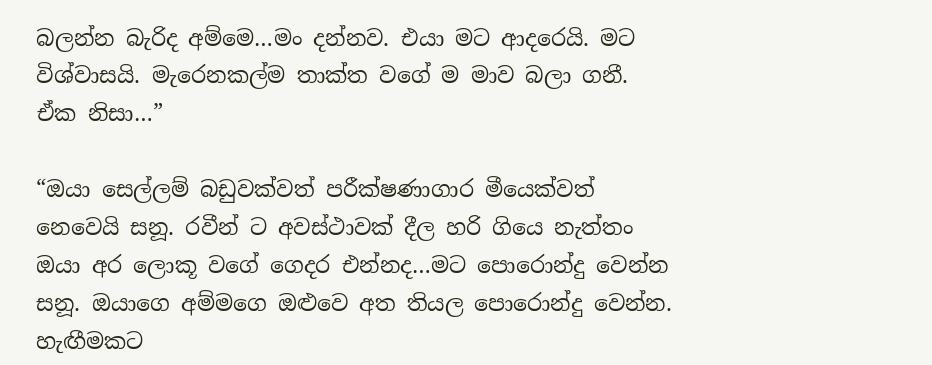බලන්න බැරිද අම්මෙ…මං දන්නව. එයා මට ආදරෙයි. මට විශ්වාසයි. මැරෙනකල්ම තාක්ත වගේ ම මාව බලා ගනී. ඒක නිසා…”

“ඔයා සෙල්ලම් බඩුවක්වත් පරීක්ෂණාගාර මීයෙක්වත් නෙවෙයි සනූ. රවීන් ට අවස්ථාවක් දීල හරි ගියෙ නැත්තං ඔයා අර ලොකූ වගේ ගෙදර එන්නද…මට පොරොන්දු වෙන්න සනූ. ඔයාගෙ අම්මගෙ ඔළුවෙ අත තියල පොරොන්දු වෙන්න. හැඟීමකට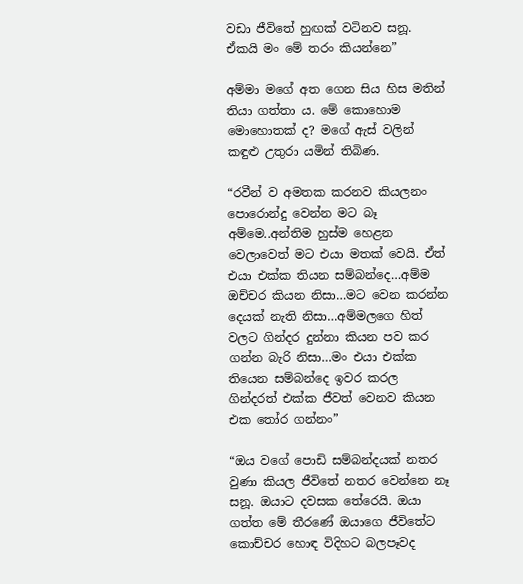වඩා ජීවිතේ හුඟක් වටිනව සනූ. ඒකයි මං මේ තරං කියන්නෙ”

අම්මා මගේ අත ගෙන සිය හිස මතින් තියා ගත්තා ය. මේ කොහොම මොහොතක් ද? මගේ ඇස් වලින් කඳුළු උතුරා යමින් තිබිණ.

“රවීන් ව අමතක කරනව කියලනං පොරොන්දු වෙන්න මට බෑ අම්මෙ..අන්තිම හුස්ම හෙළන වෙලාවෙත් මට එයා මතක් වෙයි. ඒත් එයා එක්ක තියන සම්බන්දෙ…අම්ම ඔච්චර කියන නිසා…මට වෙන කරන්න දෙයක් නැති නිසා…අම්මලගෙ හිත් වලට ගින්දර දුන්නා කියන පව කර ගන්න බැරි නිසා…මං එයා එක්ක තියෙන සම්බන්දෙ ඉවර කරල ගින්දරත් එක්ක ජීවත් වෙනව කියන එක තෝර ගන්නං”

“ඔය වගේ පොඩි සම්බන්දයක් නතර වුණා කියල ජීවිතේ නතර වෙන්නෙ නෑ සනූ. ඔයාට දවසක තේරෙයි. ඔයා ගත්ත මේ තීරණේ ඔයාගෙ ජීවිතේට කොච්චර හොඳ විදිහට බලපෑවද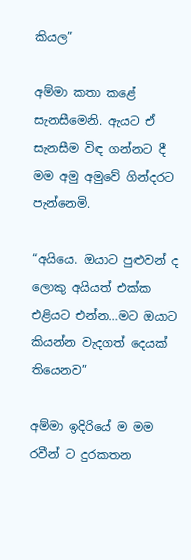කියල”

අම්මා කතා කළේ සැනසීමෙනි. ඇයට ඒ සැනසීම විඳ ගන්නට දී මම අමු අමුවේ ගින්දරට පැන්නෙමි.

“අයියෙ. ඔයාට පුළුවන් ද ලොකු අයියත් එක්ක එළියට එන්න…මට ඔයාට කියන්න වැදගත් දෙයක් තියෙනව”

අම්මා ඉදිරියේ ම මම රවීන් ට දුරකතන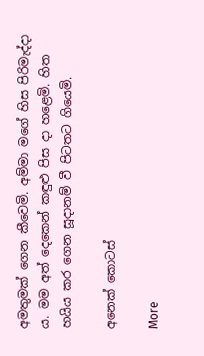අමතුමක් ගෙන කීවෙමි. අම්මා මගේ හිස පිරිමැද්දා ය. මම අත් දෙකෙන් කඳුළු පිස දා හළෙමි. හිත හයිය කර ගෙන සූදානම් වී පිටතට ගියෙමි.

අනෙක් කොටස්

More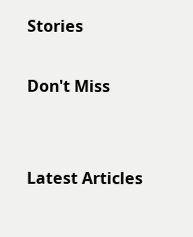Stories

Don't Miss


Latest Articles